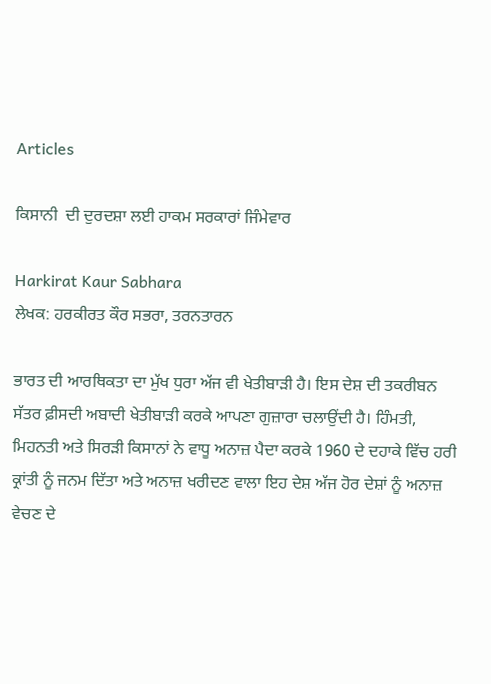Articles

ਕਿਸਾਨੀ  ਦੀ ਦੁਰਦਸ਼ਾ ਲਈ ਹਾਕਮ ਸਰਕਾਰਾਂ ਜਿੰਮੇਵਾਰ

Harkirat Kaur Sabhara
ਲੇਖਕ: ਹਰਕੀਰਤ ਕੌਰ ਸਭਰਾ, ਤਰਨਤਾਰਨ

ਭਾਰਤ ਦੀ ਆਰਥਿਕਤਾ ਦਾ ਮੁੱਖ ਧੁਰਾ ਅੱਜ ਵੀ ਖੇਤੀਬਾੜੀ ਹੈ। ਇਸ ਦੇਸ਼ ਦੀ ਤਕਰੀਬਨ ਸੱਤਰ ਫ਼ੀਸਦੀ ਅਬਾਦੀ ਖੇਤੀਬਾੜੀ ਕਰਕੇ ਆਪਣਾ ਗੁਜ਼ਾਰਾ ਚਲਾਉਂਦੀ ਹੈ। ਹਿੰਮਤੀ, ਮਿਹਨਤੀ ਅਤੇ ਸਿਰੜੀ ਕਿਸਾਨਾਂ ਨੇ ਵਾਧੂ ਅਨਾਜ਼ ਪੈਦਾ ਕਰਕੇ 1960 ਦੇ ਦਹਾਕੇ ਵਿੱਚ ਹਰੀ ਕ੍ਰਾਂਤੀ ਨੂੰ ਜਨਮ ਦਿੱਤਾ ਅਤੇ ਅਨਾਜ਼ ਖਰੀਦਣ ਵਾਲਾ ਇਹ ਦੇਸ਼ ਅੱਜ ਹੋਰ ਦੇਸ਼ਾਂ ਨੂੰ ਅਨਾਜ਼ ਵੇਚਣ ਦੇ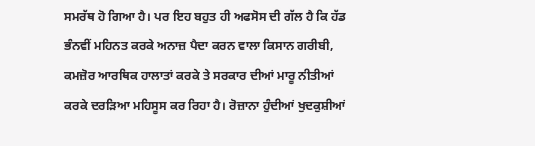ਸਮਰੱਥ ਹੋ ਗਿਆ ਹੈ। ਪਰ ਇਹ ਬਹੁਤ ਹੀ ਅਫਸੋਸ ਦੀ ਗੱਲ ਹੈ ਕਿ ਹੱਡ ਭੰਨਵੀਂ ਮਹਿਨਤ ਕਰਕੇ ਅਨਾਜ਼ ਪੈਦਾ ਕਰਨ ਵਾਲਾ ਕਿਸਾਨ ਗਰੀਬੀ, ਕਮਜ਼ੋਰ ਆਰਥਿਕ ਹਾਲਾਤਾਂ ਕਰਕੇ ਤੇ ਸਰਕਾਰ ਦੀਆਂ ਮਾਰੂ ਨੀਤੀਆਂ ਕਰਕੇ ਦਰੜਿਆ ਮਹਿਸੂਸ ਕਰ ਰਿਹਾ ਹੈ। ਰੋਜ਼ਾਨਾ ਹੁੰਦੀਆਂ ਖੁਦਕੁਸ਼ੀਆਂ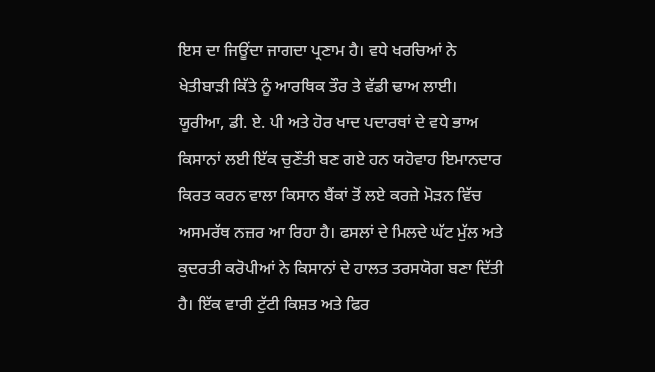ਇਸ ਦਾ ਜਿਊਂਦਾ ਜਾਗਦਾ ਪ੍ਰਣਾਮ ਹੈ। ਵਧੇ ਖਰਚਿਆਂ ਨੇ ਖੇਤੀਬਾੜੀ ਕਿੱਤੇ ਨੂੰ ਆਰਥਿਕ ਤੌਰ ਤੇ ਵੱਡੀ ਢਾਅ ਲਾਈ। ਯੂਰੀਆ, ਡੀ. ਏ. ਪੀ ਅਤੇ ਹੋਰ ਖਾਦ ਪਦਾਰਥਾਂ ਦੇ ਵਧੇ ਭਾਅ ਕਿਸਾਨਾਂ ਲਈ ਇੱਕ ਚੁਣੌਤੀ ਬਣ ਗਏ ਹਨ ਯਹੋਵਾਹ ਇਮਾਨਦਾਰ ਕਿਰਤ ਕਰਨ ਵਾਲਾ ਕਿਸਾਨ ਬੈਂਕਾਂ ਤੋਂ ਲਏ ਕਰਜ਼ੇ ਮੋੜਨ ਵਿੱਚ ਅਸਮਰੱਥ ਨਜ਼ਰ ਆ ਰਿਹਾ ਹੈ। ਫਸਲਾਂ ਦੇ ਮਿਲਦੇ ਘੱਟ ਮੁੱਲ ਅਤੇ ਕੁਦਰਤੀ ਕਰੋਪੀਆਂ ਨੇ ਕਿਸਾਨਾਂ ਦੇ ਹਾਲਤ ਤਰਸਯੋਗ ਬਣਾ ਦਿੱਤੀ ਹੈ। ਇੱਕ ਵਾਰੀ ਟੁੱਟੀ ਕਿਸ਼ਤ ਅਤੇ ਫਿਰ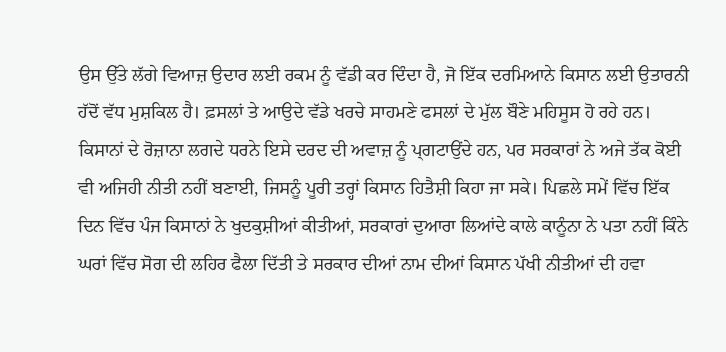ਉਸ ਉੱਤੇ ਲੱਗੇ ਵਿਆਜ਼ ਉਦਾਰ ਲਈ ਰਕਮ ਨੂੰ ਵੱਡੀ ਕਰ ਦਿੰਦਾ ਹੈ, ਜੋ ਇੱਕ ਦਰਮਿਆਨੇ ਕਿਸਾਨ ਲਈ ਉਤਾਰਨੀ ਹੱਦੋਂ ਵੱਧ ਮੁਸ਼ਕਿਲ ਹੈ। ਫ਼ਸਲਾਂ ਤੇ ਆਉਦੇ ਵੱਡੇ ਖਰਚੇ ਸਾਹਮਣੇ ਫਸਲਾਂ ਦੇ ਮੁੱਲ ਬੌਣੇ ਮਹਿਸੂਸ ਹੋ ਰਹੇ ਹਨ। ਕਿਸਾਨਾਂ ਦੇ ਰੋਜ਼ਾਨਾ ਲਗਦੇ ਧਰਨੇ ਇਸੇ ਦਰਦ ਦੀ ਅਵਾਜ਼ ਨੂੰ ਪ੍ਗਟਾਉਂਦੇ ਹਨ, ਪਰ ਸਰਕਾਰਾਂ ਨੇ ਅਜੇ ਤੱਕ ਕੋਈ ਵੀ ਅਜਿਹੀ ਨੀਤੀ ਨਹੀਂ ਬਣਾਈ, ਜਿਸਨੂੰ ਪੂਰੀ ਤਰ੍ਹਾਂ ਕਿਸਾਨ ਹਿਤੈਸ਼ੀ ਕਿਹਾ ਜਾ ਸਕੇ। ਪਿਛਲੇ ਸਮੇਂ ਵਿੱਚ ਇੱਕ ਦਿਨ ਵਿੱਚ ਪੰਜ ਕਿਸਾਨਾਂ ਨੇ ਖੁਦਕੁਸ਼ੀਆਂ ਕੀਤੀਆਂ, ਸਰਕਾਰਾਂ ਦੁਆਰਾ ਲਿਆਂਦੇ ਕਾਲੇ ਕਾਨੂੰਨਾ ਨੇ ਪਤਾ ਨਹੀਂ ਕਿੰਨੇ ਘਰਾਂ ਵਿੱਚ ਸੋਗ ਦੀ ਲਹਿਰ ਫੈਲਾ ਦਿੱਤੀ ਤੇ ਸਰਕਾਰ ਦੀਆਂ ਨਾਮ ਦੀਆਂ ਕਿਸਾਨ ਪੱਖੀ ਨੀਤੀਆਂ ਦੀ ਹਵਾ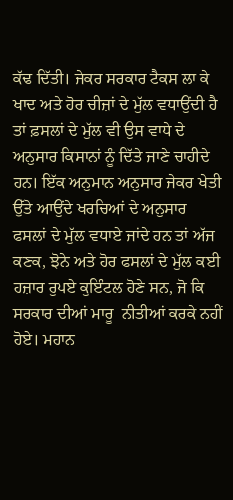ਕੱਢ ਦਿੱਤੀ। ਜੇਕਰ ਸਰਕਾਰ ਟੈਕਸ ਲਾ ਕੇ ਖਾਦ ਅਤੇ ਹੋਰ ਚੀਜ਼ਾਂ ਦੇ ਮੁੱਲ ਵਧਾਉਂਦੀ ਹੈ ਤਾਂ ਫ਼ਸਲਾਂ ਦੇ ਮੁੱਲ ਵੀ ਉਸ ਵਾਧੇ ਦੇ ਅਨੁਸਾਰ ਕਿਸਾਨਾਂ ਨੂੰ ਦਿੱਤੇ ਜਾਣੇ ਚਾਹੀਦੇ ਹਨ। ਇੱਕ ਅਨੁਮਾਨ ਅਨੁਸਾਰ ਜੇਕਰ ਖੇਤੀ ਉੱਤੇ ਆਉਂਦੇ ਖਰਚਿਆਂ ਦੇ ਅਨੁਸਾਰ ਫਸਲਾਂ ਦੇ ਮੁੱਲ ਵਧਾਏ ਜਾਂਦੇ ਹਨ ਤਾਂ ਅੱਜ ਕਣਕ, ਝੋਨੇ ਅਤੇ ਹੋਰ ਫਸਲਾਂ ਦੇ ਮੁੱਲ ਕਈ ਹਜ਼ਾਰ ਰੁਪਏ ਕੁਇੰਟਲ ਹੋਣੇ ਸਨ, ਜੋ ਕਿ ਸਰਕਾਰ ਦੀਆਂ ਮਾਰੂ  ਨੀਤੀਆਂ ਕਰਕੇ ਨਹੀਂ ਹੋਏ। ਮਹਾਨ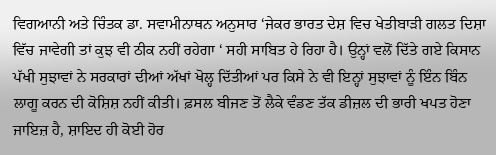ਵਿਗਆਨੀ ਅਤੇ ਚਿੰਤਕ ਡਾ. ਸਵਾਮੀਨਾਥਨ ਅਨੁਸਾਰ ‘ਜੇਕਰ ਭਾਰਤ ਦੇਸ਼ ਵਿਚ ਖੇਤੀਬਾੜੀ ਗਲਤ ਦਿਸ਼ਾ ਵਿੱਚ ਜਾਵੇਗੀ ਤਾਂ ਕੁਝ ਵੀ ਠੀਕ ਨਹੀਂ ਰਹੇਗਾ ‘ ਸਹੀ ਸਾਬਿਤ ਹੇ ਰਿਹਾ ਹੈ। ਉਨ੍ਹਾਂ ਵਲੋਂ ਦਿੱਤੇ ਗਏ ਕਿਸਾਨ ਪੱਖੀ ਸੁਝਾਵਾਂ ਨੇ ਸਰਕਾਰਾਂ ਦੀਆਂ ਅੱਖਾਂ ਖੋਲ੍ਹ ਦਿੱਤੀਆਂ ਪਰ ਕਿਸੇ ਨੇ ਵੀ ਇਨ੍ਹਾਂ ਸੁਝਾਵਾਂ ਨੂੰ ਇੰਨ ਬਿੰਨ ਲਾਗੂ ਕਰਨ ਦੀ ਕੋਸ਼ਿਸ਼ ਨਹੀਂ ਕੀਤੀ। ਫ਼ਸਲ ਬੀਜਣ ਤੋਂ ਲੈਕੇ ਵੰਡਣ ਤੱਕ ਡੀਜ਼ਲ ਦੀ ਭਾਰੀ ਖਪਤ ਹੋਣਾ ਜਾਇਜ਼ ਹੈ, ਸ਼ਾਇਦ ਹੀ ਕੋਈ ਹੋਰ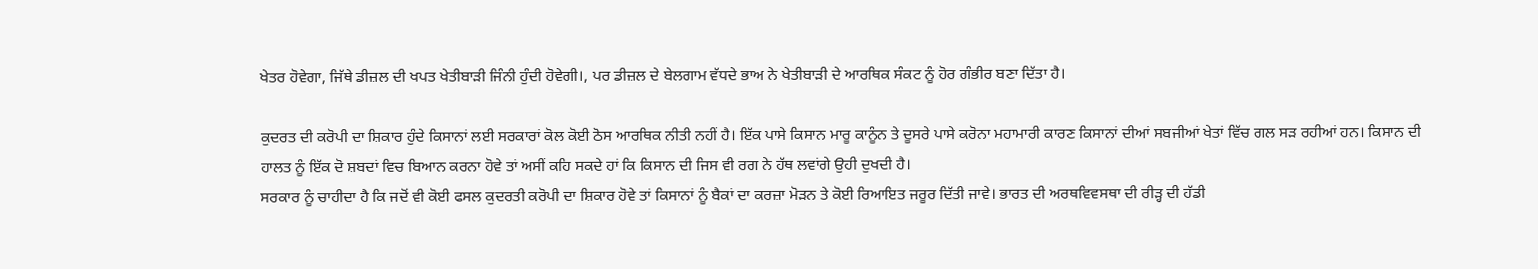ਖੇਤਰ ਹੋਵੇਗਾ, ਜਿੱਥੇ ਡੀਜ਼ਲ ਦੀ ਖਪਤ ਖੇਤੀਬਾੜੀ ਜਿੰਨੀ ਹੁੰਦੀ ਹੋਵੇਗੀ।, ਪਰ ਡੀਜ਼ਲ ਦੇ ਬੇਲਗਾਮ ਵੱਧਦੇ ਭਾਅ ਨੇ ਖੇਤੀਬਾੜੀ ਦੇ ਆਰਥਿਕ ਸੰਕਟ ਨੂੰ ਹੋਰ ਗੰਭੀਰ ਬਣਾ ਦਿੱਤਾ ਹੈ।

ਕੁਦਰਤ ਦੀ ਕਰੋਪੀ ਦਾ ਸ਼ਿਕਾਰ ਹੁੰਦੇ ਕਿਸਾਨਾਂ ਲਈ ਸਰਕਾਰਾਂ ਕੋਲ ਕੋਈ ਠੋਸ ਆਰਥਿਕ ਨੀਤੀ ਨਹੀਂ ਹੈ। ਇੱਕ ਪਾਸੇ ਕਿਸਾਨ ਮਾਰੂ ਕਾਨੂੰਨ ਤੇ ਦੂਸਰੇ ਪਾਸੇ ਕਰੋਨਾ ਮਹਾਮਾਰੀ ਕਾਰਣ ਕਿਸਾਨਾਂ ਦੀਆਂ ਸਬਜੀਆਂ ਖੇਤਾਂ ਵਿੱਚ ਗਲ ਸੜ ਰਹੀਆਂ ਹਨ। ਕਿਸਾਨ ਦੀ ਹਾਲਤ ਨੂੰ ਇੱਕ ਦੋ ਸ਼ਬਦਾਂ ਵਿਚ ਬਿਆਨ ਕਰਨਾ ਹੋਵੇ ਤਾਂ ਅਸੀਂ ਕਹਿ ਸਕਦੇ ਹਾਂ ਕਿ ਕਿਸਾਨ ਦੀ ਜਿਸ ਵੀ ਰਗ ਨੇ ਹੱਥ ਲਵਾਂਗੇ ਉਹੀ ਦੁਖਦੀ ਹੈ।
ਸਰਕਾਰ ਨੂੰ ਚਾਹੀਦਾ ਹੈ ਕਿ ਜਦੋਂ ਵੀ ਕੋਈ ਫਸਲ ਕੁਦਰਤੀ ਕਰੋਪੀ ਦਾ ਸ਼ਿਕਾਰ ਹੋਵੇ ਤਾਂ ਕਿਸਾਨਾਂ ਨੂੰ ਬੈਕਾਂ ਦਾ ਕਰਜ਼ਾ ਮੋੜਨ ਤੇ ਕੋਈ ਰਿਆਇਤ ਜਰੂਰ ਦਿੱਤੀ ਜਾਵੇ। ਭਾਰਤ ਦੀ ਅਰਥਵਿਵਸਥਾ ਦੀ ਰੀੜ੍ਹ ਦੀ ਹੱਡੀ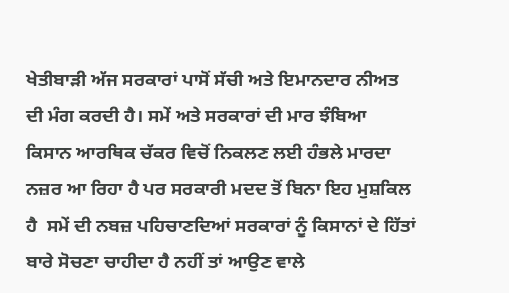ਖੇਤੀਬਾੜੀ ਅੱਜ ਸਰਕਾਰਾਂ ਪਾਸੋਂ ਸੱਚੀ ਅਤੇ ਇਮਾਨਦਾਰ ਨੀਅਤ ਦੀ ਮੰਗ ਕਰਦੀ ਹੈ। ਸਮੇਂ ਅਤੇ ਸਰਕਾਰਾਂ ਦੀ ਮਾਰ ਝੰਬਿਆ ਕਿਸਾਨ ਆਰਥਿਕ ਚੱਕਰ ਵਿਚੋਂ ਨਿਕਲਣ ਲਈ ਹੰਭਲੇ ਮਾਰਦਾ ਨਜ਼ਰ ਆ ਰਿਹਾ ਹੈ ਪਰ ਸਰਕਾਰੀ ਮਦਦ ਤੋਂ ਬਿਨਾ ਇਹ ਮੁਸ਼ਕਿਲ ਹੈ  ਸਮੇਂ ਦੀ ਨਬਜ਼ ਪਹਿਚਾਣਦਿਆਂ ਸਰਕਾਰਾਂ ਨੂੰ ਕਿਸਾਨਾਂ ਦੇ ਹਿੱਤਾਂ ਬਾਰੇ ਸੋਚਣਾ ਚਾਹੀਦਾ ਹੈ ਨਹੀਂ ਤਾਂ ਆਉਣ ਵਾਲੇ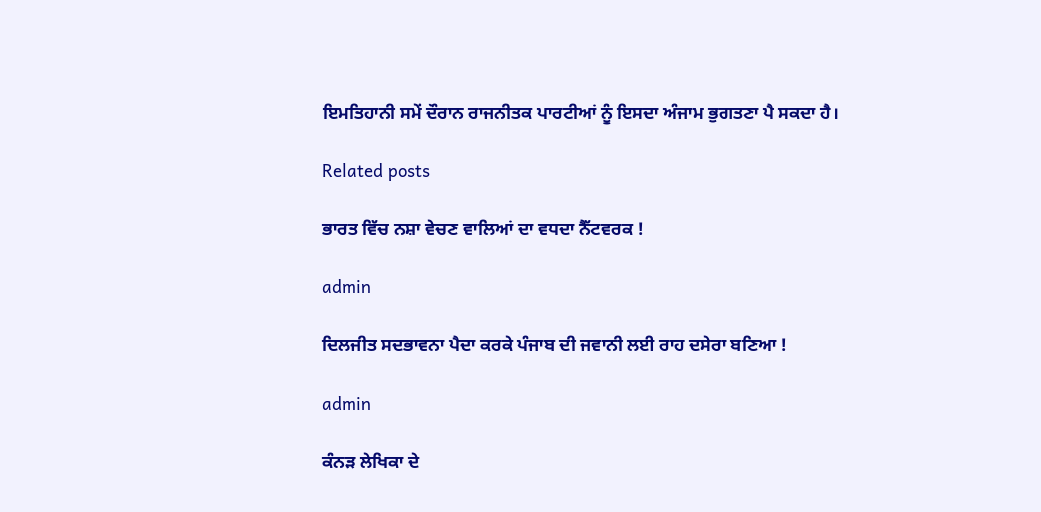ਇਮਤਿਹਾਨੀ ਸਮੇਂ ਦੌਰਾਨ ਰਾਜਨੀਤਕ ਪਾਰਟੀਆਂ ਨੂੰ ਇਸਦਾ ਅੰਜਾਮ ਭੁਗਤਣਾ ਪੈ ਸਕਦਾ ਹੈ।

Related posts

ਭਾਰਤ ਵਿੱਚ ਨਸ਼ਾ ਵੇਚਣ ਵਾਲਿਆਂ ਦਾ ਵਧਦਾ ਨੈੱਟਵਰਕ !

admin

ਦਿਲਜੀਤ ਸਦਭਾਵਨਾ ਪੈਦਾ ਕਰਕੇ ਪੰਜਾਬ ਦੀ ਜਵਾਨੀ ਲਈ ਰਾਹ ਦਸੇਰਾ ਬਣਿਆ !

admin

ਕੰਨੜ ਲੇਖਿਕਾ ਦੇ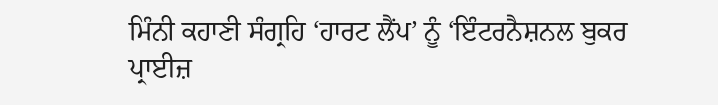ਮਿੰਨੀ ਕਹਾਣੀ ਸੰਗ੍ਰਹਿ ‘ਹਾਰਟ ਲੈਂਪ’ ਨੂੰ ‘ਇੰਟਰਨੈਸ਼ਨਲ ਬੁਕਰ ਪ੍ਰਾਈਜ਼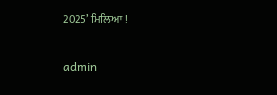2025’ ਮਿਲਿਆ !

admin